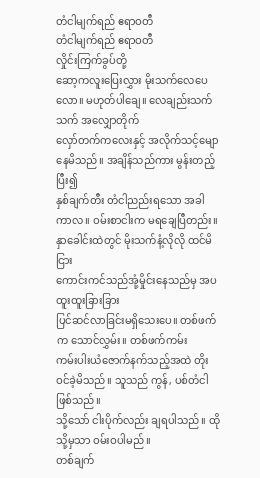တံငါမျက်ရည် ဧရာဝတီ
တံငါမျက်ရည် ဧရာဝတီ
လှိုင်းကြက်ခွပ်တို့
ဆော့ကလူးပြေးလွှား မိုးသက်လေပေလော။ မဟုတ်ပါချေ။ လေချည်းသက်သက် အလျှောတိုက်
လှော်တက်ကလေးနှင့် အလိုက်သင့်မျောနေမိသည်။ အချိန်သည်ကား မွန်းတည့်ပြီး၍
နှစ်ချက်တီး တံငါညည်းရသော အခါကာလ။ ဝမ်းစာငါးက မရချေပြီတည်း။
နှာခေါင်းထဲတွင် မိုးသက်နံ့လိုလို ထင်မိငြား
ကောင်းကင်သည်အုံ့မှိုင်းနေသည်မှ အပ ထူးထူးခြားခြား
ပြင်ဆင်လာခြင်းမရှိသေးပေ။ တစ်ဖက်က သောင်လွှမ်း။ တစ်ဖက်ကမ်း
ကမ်းပါးယံဇောက်နက်သည့်အထဲ တိုးဝင်ခဲ့မိသည်။ သူသည် ကွန်, ပစ်တံငါဖြစ်သည်။
သို့သော် ငါးပိုက်လည်း ချရပါသည်။ ထိုသို့မှသာ ဝမ်းဝပါမည်။
တစ်ချက်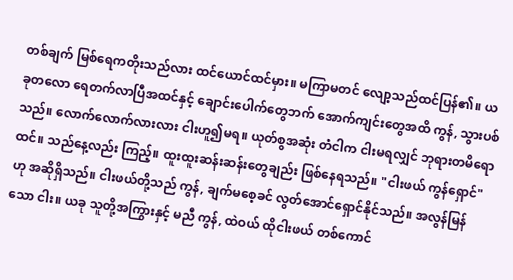တစ်ချက် မြစ်ရေကတိုးသည်လား ထင်ယောင်ထင်မှား။ မကြာမတင် လျော့သည်ထင်ပြန်၏။ ယခုတလော ရေတက်လာပြီအထင်နှင့် ချောင်းပေါက်တွေဘက် အောက်ကျင်းတွေအထိ ကွန်, သွားပစ်သည်။ လောက်လောက်လားလား ငါးဟူ၍မရ။ ယုတ်စွအဆုံး တံငါက ငါးမရလျှင် ဘုရားတမိရော ထင်။ သည်နေ့လည်း ကြည့်။ ထူးထူးဆန်းဆန်းတွေချည်း ဖြစ်နေရသည်။ "ငါးဖယ် ကွန်ရှောင်"ဟု အဆိုရှိသည်။ ငါးဖယ်တို့သည် ကွန်, ချက်မစေ့ခင် လွတ်အောင်ရှောင်နိုင်သည်။ အလွန်မြန်သော ငါး။ ယခု သူတို့အကြွားနှင့် မညီ ကွန်, ထဲဝယ် ထိုငါးဖယ် တစ်ကောင်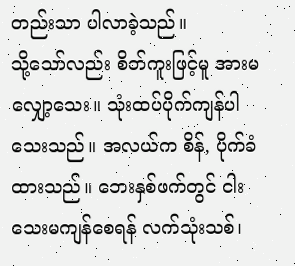တည်းသာ ပါလာခဲ့သည်။
သို့သော်လည်း စိတ်ကူးဖြင့်မူ အားမလျှော့သေး။ သုံးထပ်ပိုက်ကျန်ပါသေးသည်။ အလယ်က စိန်, ပိုက်ခံထားသည်။ ဘေးနှစ်ဖက်တွင် ငါးသေးမကျန်စေရန် လက်သုံးသစ်၊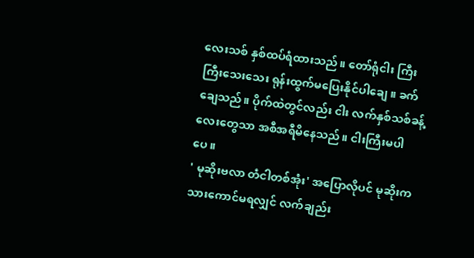လေးသစ် နှစ်ထပ်ရံထားသည်။ တော်ရုံငါး ကြီးကြီးသေးသေး ရုန်းထွက်မပြေးနိုင်ပါချေ။ ခက်ချေသည်။ ပိုက်ထဲတွင်လည်း ငါး လက်နှစ်သစ်ခန့်လေးတွေသာ အစီအရီမိနေသည်။ ငါးကြီးမပါပေ။
' မုဆိုးဗလာ တံငါတစ်အုံး' အပြောလိုပင် မုဆိုးက သားကောင်မရလျှင် လက်ချည်း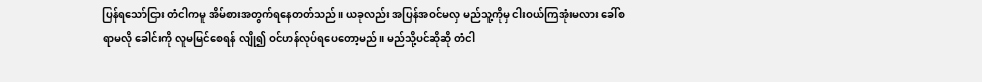ပြန်ရသော်ငြား တံငါကမူ အိမ်စားအတွက်ရနေတတ်သည်။ ယခုလည်း အပြန်အဝင်မလှ မည်သူ့ကိုမှ ငါးဝယ်ကြအုံးမလား ခေါ်စရာမလို ခေါင်းကို လူမမြင်စေရန် လျို၍ ဝင်ဟန်လုပ်ရပေတော့မည်။ မည်သို့ပင်ဆိုဆို တံငါ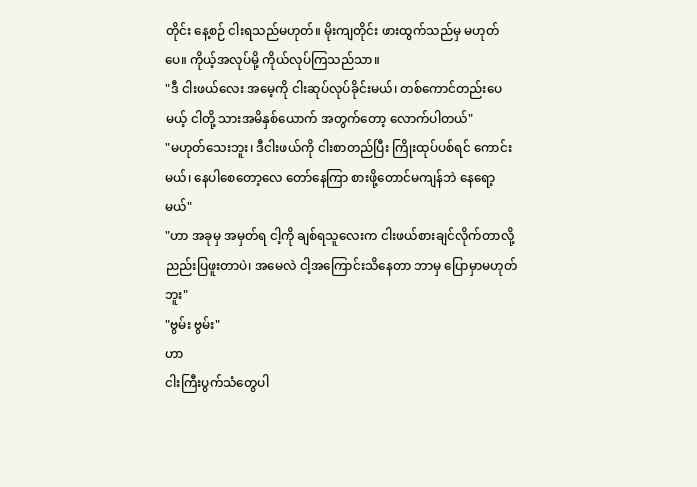တိုင်း နေ့စဉ် ငါးရသည်မဟုတ်။ မိုးကျတိုင်း ဖားထွက်သည်မှ မဟုတ်ပေ။ ကိုယ့်အလုပ်မို့ ကိုယ်လုပ်ကြသည်သာ။
"ဒီ ငါးဖယ်လေး အမေ့ကို ငါးဆုပ်လုပ်ခိုင်းမယ်၊ တစ်ကောင်တည်းပေမယ့် ငါတို့ သားအမိနှစ်ယောက် အတွက်တော့ လောက်ပါတယ်"
"မဟုတ်သေးဘူး၊ ဒီငါးဖယ်ကို ငါးစာတည်ပြီး ကြိုးထုပ်ပစ်ရင် ကောင်းမယ်၊ နေပါစေတော့လေ တော်နေကြာ စားဖို့တောင်မကျန်ဘဲ နေရော့မယ်"
"ဟာ အခုမှ အမှတ်ရ ငါ့ကို ချစ်ရသူလေးက ငါးဖယ်စားချင်လိုက်တာလို့ ညည်းပြဖူးတာပဲ၊ အမေလဲ ငါ့အကြောင်းသိနေတာ ဘာမှ ပြောမှာမဟုတ်ဘူး"
"ဗွမ်း ဗွမ်း"
ဟာ
ငါးကြီးပွက်သံတွေပါ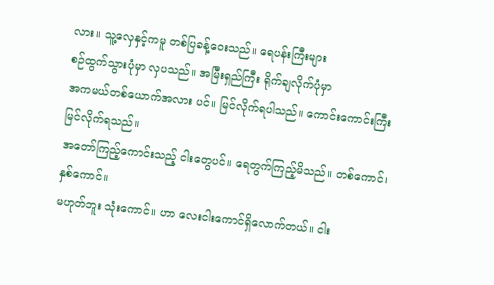လား။ သူ့လှေနှင့်ကမူ တစ်ပြခန့်ဝေးသည်။ ရေပန်းကြီးများ
စဉ်ထွက်သွားပုံမှာ လှပသည်။ အမြီးရှည်ကြီး ရိုက်ချလိုက်ပုံမှာ
အကမယ်တစ်ယောက်အလား ပင်။ မြင်လိုက်ရပါသည်။ ကောင်းကောင်းကြီး မြင်လိုက်ရသည်။
အတော်ကြည့်ကောင်းသည့် ငါးတွေပင်။ ရေတွက်ကြည့်မိသည်။ တစ်ကောင်၊ နှစ်ကောင်။
မဟုတ်ဘူး သုံးကောင်။ ဟာ လေးငါးကောင်ရှိလောက်တယ်။ ငါး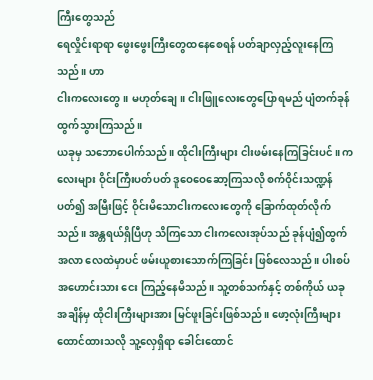ကြီးတွေသည်
ရေလှိုင်းရာရာ ဖွေးဖွေးကြီးတွေထနေစေရန် ပတ်ချာလှည့်လူးနေကြသည်။ ဟာ
ငါးကလေးတွေ။ မဟုတ်ချေ။ ငါးဖြူလေးတွေပြောရမည် ပျံတက်ခုန်ထွက်သွားကြသည်။
ယခုမှ သဘောပေါက်သည်။ ထိုငါးကြီးများ ငါးဖမ်းနေကြခြင်းပင်။ ကလေးများ ဝိုင်းကြီးပတ်ပတ် ဒူဝေဝေဆော့ကြသလို စက်ဝိုင်းသဏ္ဍန်ပတ်၍ အမြီးဖြင့် ဝိုင်းမိသောငါးကလေးတွေကို ခြောက်ထုတ်လိုက်သည်။ အန္တရယ်ရှိပြီဟု သိကြသော ငါးကလေးအုပ်သည် ခုန်ပျံ၍ထွက်အလာ လေထဲမှာပင် ဖမ်းယူစားသောက်ကြခြင်း ဖြစ်လေသည်။ ပါးစပ်အဟောင်းသား ငေး ကြည့်နေမိသည်။ သူ့တစ်သက်နှင့် တစ်ကိုယ် ယခု အချိန်မှ ထိုငါးကြီးများအား မြင်ဖူးခြင်းဖြစ်သည်။ ဖော့လုံးကြီးများထောင်ထားသလို သူ့လှေရှိရာ ခေါင်းထောင်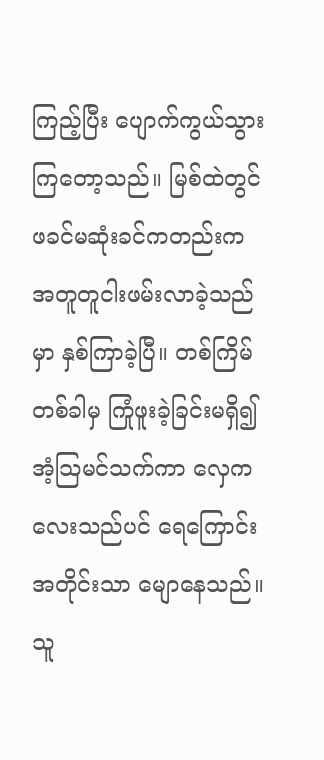ကြည့်ပြီး ပျောက်ကွယ်သွားကြတော့သည်။ မြစ်ထဲတွင် ဖခင်မဆုံးခင်ကတည်းက အတူတူငါးဖမ်းလာခဲ့သည်မှာ နှစ်ကြာခဲ့ပြီ။ တစ်ကြိမ်တစ်ခါမှ ကြုံဖူးခဲ့ခြင်းမရှိ၍ အံ့သြမင်သက်ကာ လှေကလေးသည်ပင် ရေကြောင်းအတိုင်းသာ မျောနေသည်။
သူ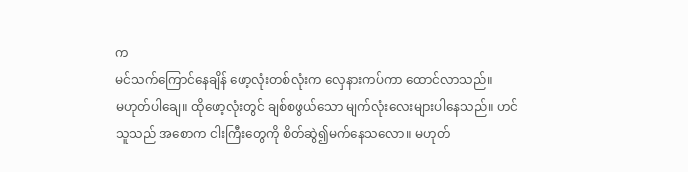က
မင်သက်ကြောင်နေချိန် ဖော့လုံးတစ်လုံးက လှေနားကပ်ကာ ထောင်လာသည်။
မဟုတ်ပါချေ။ ထိုဖော့လုံးတွင် ချစ်စဖွယ်သော မျက်လုံးလေးများပါနေသည်။ ဟင်
သူသည် အစောက ငါးကြီးတွေကို စိတ်ဆွဲ၍မက်နေသလော။ မဟုတ်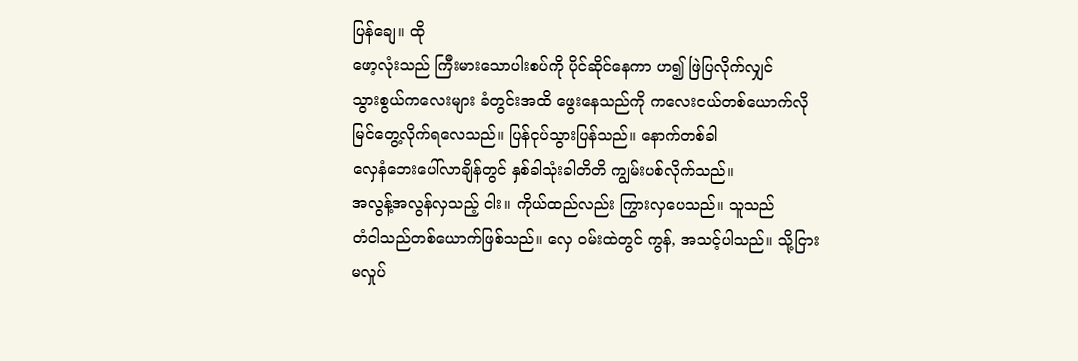ပြန်ချေ။ ထို
ဖော့လုံးသည် ကြီးမားသောပါးစပ်ကို ပိုင်ဆိုင်နေကာ ဟ၍ ဖြဲပြလိုက်လျှင်
သွားစွယ်ကလေးများ ခံတွင်းအထိ ဖွေးနေသည်ကို ကလေးငယ်တစ်ယောက်လို
မြင်တွေ့လိုက်ရလေသည်။ ပြန်ငုပ်သွားပြန်သည်။ နောက်တစ်ခါ
လှေနံဘေးပေါ်လာချိန်တွင် နှစ်ခါသုံးခါတိတိ ကျွမ်းပစ်လိုက်သည်။
အလွန့်အလွန်လှသည့် ငါး။ ကိုယ်ထည်လည်း ကြွားလှပေသည်။ သူသည်
တံငါသည်တစ်ယောက်ဖြစ်သည်။ လှေ ဝမ်းထဲတွင် ကွန်, အသင့်ပါသည်။ သို့ငြား
မလှုပ်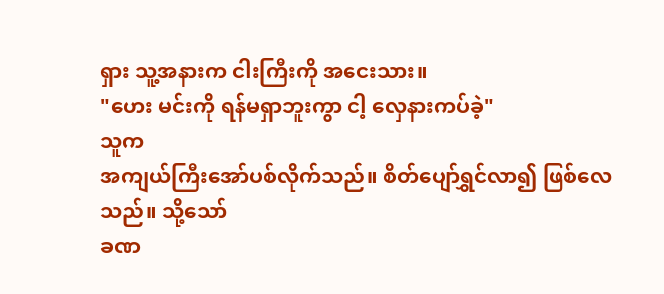ရှား သူ့အနားက ငါးကြီးကို အငေးသား။
"ဟေး မင်းကို ရန်မရှာဘူးကွာ ငါ့ လှေနားကပ်ခဲ့"
သူက
အကျယ်ကြီးအော်ပစ်လိုက်သည်။ စိတ်ပျော်ရွှင်လာ၍ ဖြစ်လေသည်။ သို့သော်
ခဏ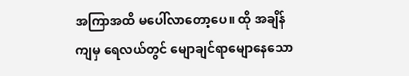အကြာအထိ မပေါ်လာတော့ပေ။ ထို အချိန်ကျမှ ရေလယ်တွင် မျောချင်ရာမျောနေသော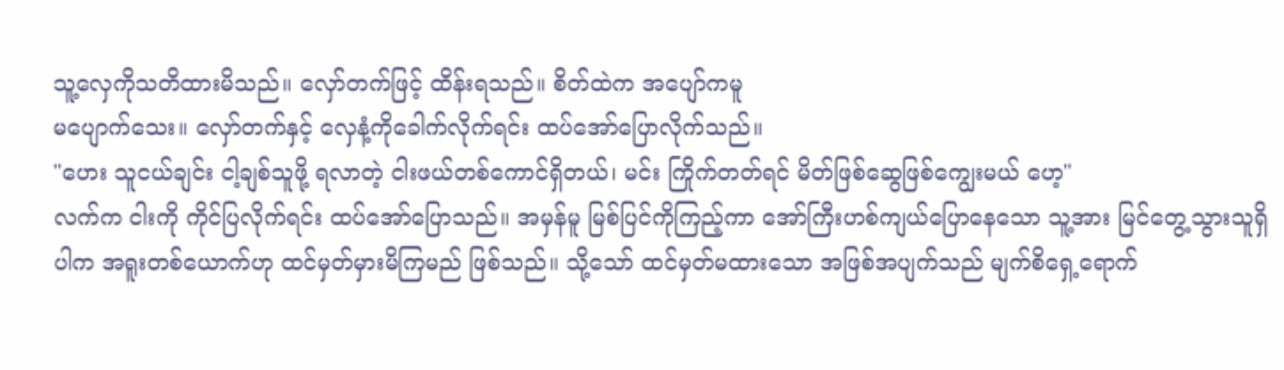သူ့လှေကိုသတိထားမိသည်။ လှော်တက်ဖြင့် ထိန်းရသည်။ စိတ်ထဲက အပျော်ကမူ
မပျောက်သေး။ လှော်တက်နှင့် လှေနံ့ကိုခေါက်လိုက်ရင်း ထပ်အော်ပြောလိုက်သည်။
"ဟေး သူငယ်ချင်း ငါ့ချစ်သူဖို့ ရလာတဲ့ ငါးဖယ်တစ်ကောင်ရှိတယ်၊ မင်း ကြိုက်တတ်ရင် မိတ်ဖြစ်ဆွေဖြစ်ကျွေးမယ် ဟေ့"
လက်က ငါးကို ကိုင်ပြလိုက်ရင်း ထပ်အော်ပြောသည်။ အမှန်မူ မြစ်ပြင်ကိုကြည့်ကာ အော်ကြီးဟစ်ကျယ်ပြောနေသော သူ့အား မြင်တွေ့သွားသူရှိပါက အရူးတစ်ယောက်ဟု ထင်မှတ်မှားမိကြမည် ဖြစ်သည်။ သို့သော် ထင်မှတ်မထားသော အဖြစ်အပျက်သည် မျက်စိရှေ့ရောက်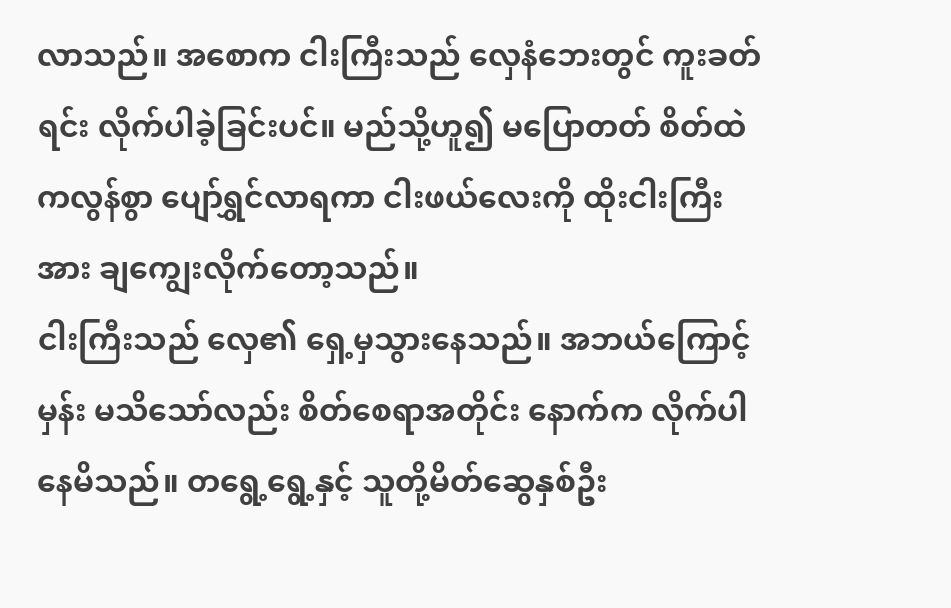လာသည်။ အစောက ငါးကြီးသည် လှေနံဘေးတွင် ကူးခတ်ရင်း လိုက်ပါခဲ့ခြင်းပင်။ မည်သို့ဟူ၍ မပြောတတ် စိတ်ထဲကလွန်စွာ ပျော်ရွှင်လာရကာ ငါးဖယ်လေးကို ထိုးငါးကြီးအား ချကျွေးလိုက်တော့သည်။
ငါးကြီးသည် လှေ၏ ရှေ့မှသွားနေသည်။ အဘယ်ကြောင့်မှန်း မသိသော်လည်း စိတ်စေရာအတိုင်း နောက်က လိုက်ပါနေမိသည်။ တရွေ့ရွေ့နှင့် သူတို့မိတ်ဆွေနှစ်ဦး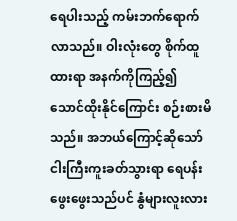ရေပါးသည့် ကမ်းဘက်ရောက်လာသည်။ ဝါးလုံးတွေ စိုက်ထူထားရာ အနက်ကိုကြည့်၍ သောင်ထိုးနိုင်ကြောင်း စဉ်းစားမိသည်။ အဘယ်ကြောင့်ဆိုသော် ငါးကြီးကူးခတ်သွားရာ ရေပန်းဖွေးဖွေးသည်ပင် နွံများလူးလား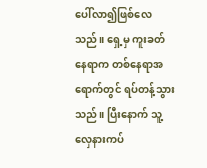ပေါ်လာ၍ဖြစ်လေသည်။ ရှေ့မှ ကူးခတ်နေရာက တစ်နေရာအရောက်တွင် ရပ်တန့်သွားသည်။ ပြီးနောက် သူ့လှေနားကပ်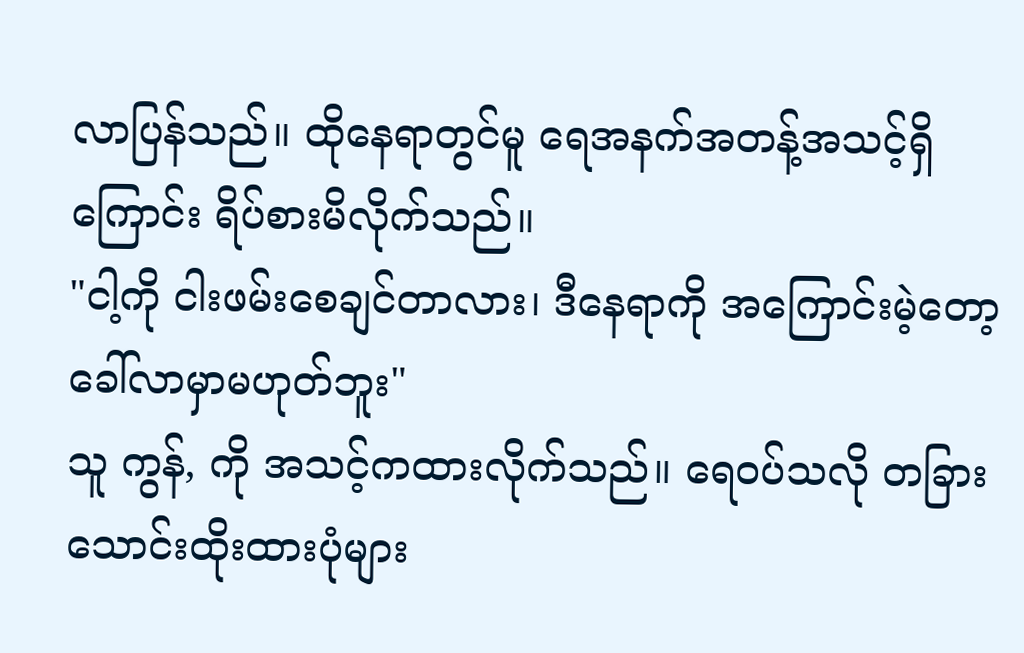လာပြန်သည်။ ထိုနေရာတွင်မူ ရေအနက်အတန့်အသင့်ရှိကြောင်း ရိပ်စားမိလိုက်သည်။
"ငါ့ကို ငါးဖမ်းစေချင်တာလား၊ ဒီနေရာကို အကြောင်းမဲ့တော့ ခေါ်လာမှာမဟုတ်ဘူး"
သူ ကွန်, ကို အသင့်ကထားလိုက်သည်။ ရေဝပ်သလို တခြား သောင်းထိုးထားပုံများ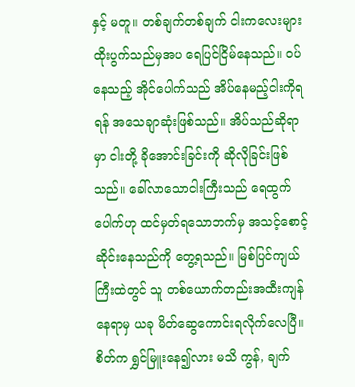နှင့် မတူ။ တစ်ချက်တစ်ချက် ငါးကလေးများ ထိုးပွက်သည်မှအပ ရေပြင်ငြိမ်နေသည်။ ဝပ်နေသည့် အိုင်ပေါက်သည် အိပ်နေမည့်ငါးကိုရရန် အသေချာဆုံးဖြစ်သည်။ အိပ်သည်ဆိုရာမှာ ငါးတို့ ခိုအောင်းခြင်းကို ဆိုလိုခြင်းဖြစ်သည်။ ခေါ်လာသောငါးကြီးသည် ရေထွက်ပေါက်ဟု ထင်မှတ်ရသောဘက်မှ အသင့်စောင့်ဆိုင်းနေသည်ကို တွေ့ရသည်။ မြစ်ပြင်ကျယ်ကြီးထဲတွင် သူ တစ်ယောက်တည်းအထီးကျန်နေရာမှ ယခု မိတ်ဆွေကောင်းရလိုက်လေပြီ။ စိတ်က ရွှင်မြူးနေ၍လား မသိ ကွန်, ချက်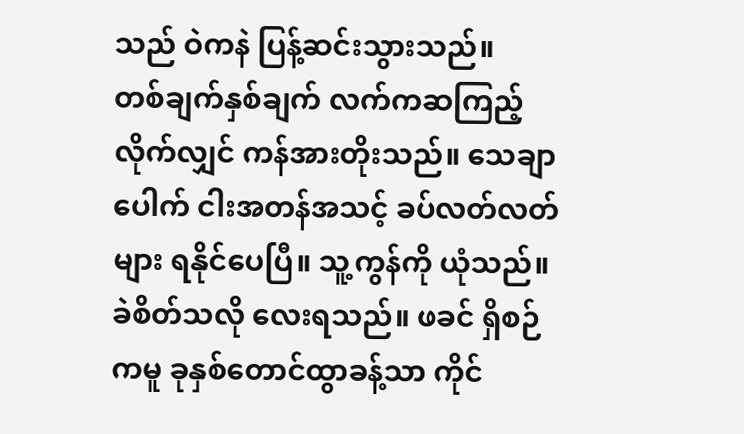သည် ဝဲကနဲ ပြန့်ဆင်းသွားသည်။
တစ်ချက်နှစ်ချက် လက်ကဆကြည့်လိုက်လျှင် ကန်အားတိုးသည်။ သေချာပေါက် ငါးအတန်အသင့် ခပ်လတ်လတ်များ ရနိုင်ပေပြီ။ သူ့ကွန်ကို ယုံသည်။ ခဲစိတ်သလို လေးရသည်။ ဖခင် ရှိစဉ်ကမူ ခုနှစ်တောင်ထွာခန့်သာ ကိုင်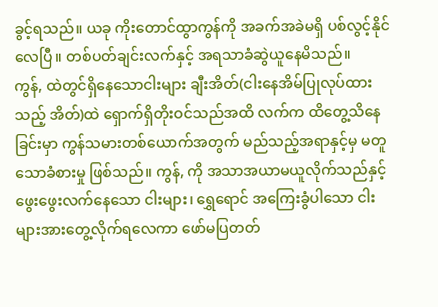ခွင့်ရသည်။ ယခု ကိုးတောင်ထွာကွန်ကို အခက်အခဲမရှိ ပစ်လွင့်နိုင်လေပြီ။ တစ်ပတ်ချင်းလက်နှင့် အရသာခံဆွဲယူနေမိသည်။
ကွန်, ထဲတွင်ရှိနေသောငါးများ ချီးအိတ်(ငါးနေအိမ်ပြုလုပ်ထားသည့် အိတ်)ထဲ ရှောက်ရှိတိုးဝင်သည်အထိ လက်က ထိတွေ့သိနေခြင်းမှာ ကွန်သမားတစ်ယောက်အတွက် မည်သည့်အရာနှင့်မှ မတူသောခံစားမှု ဖြစ်သည်။ ကွန်, ကို အသာအယာမယူလိုက်သည်နှင့် ဖွေးဖွေးလက်နေသော ငါးများ၊ ရွှေရောင် အကြေးခွံပါသော ငါးများအားတွေ့လိုက်ရလေကာ ဖော်မပြတတ်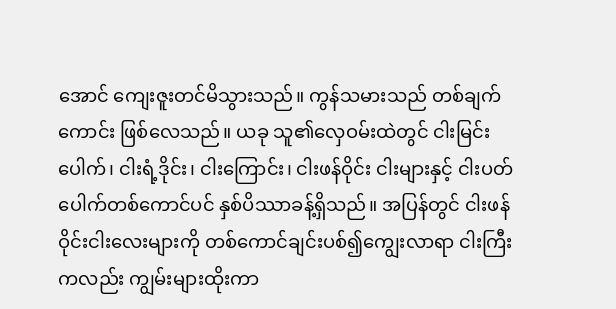အောင် ကျေးဇူးတင်မိသွားသည်။ ကွန်သမားသည် တစ်ချက်ကောင်း ဖြစ်လေသည်။ ယခု သူ၏လှေဝမ်းထဲတွင် ငါးမြင်းပေါက်၊ ငါးရံ့ဒိုင်း၊ ငါးကြောင်း၊ ငါးဖန်ဝိုင်း ငါးများနှင့် ငါးပတ်ပေါက်တစ်ကောင်ပင် နှစ်ပိဿာခန့်ရှိသည်။ အပြန်တွင် ငါးဖန်ဝိုင်းငါးလေးများကို တစ်ကောင်ချင်းပစ်၍ကျွေးလာရာ ငါးကြီးကလည်း ကျွမ်းများထိုးကာ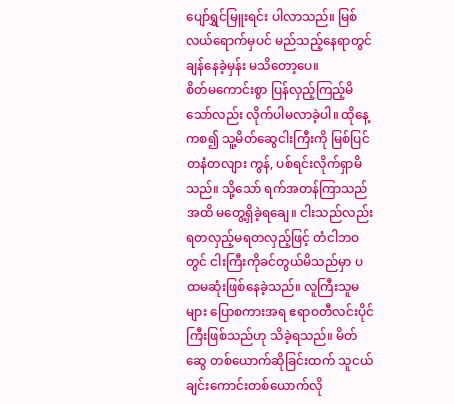ပျော်ရွှင်မြူးရင်း ပါလာသည်။ မြစ်လယ်ရောက်မှပင် မည်သည့်နေရာတွင် ချန်နေခဲ့မှန်း မသိတော့ပေ။
စိတ်မကောင်းစွာ ပြန်လှည့်ကြည့်မိသော်လည်း လိုက်ပါမလာခဲ့ပါ။ ထိုနေ့ကစ၍ သူ့မိတ်ဆွေငါးကြီးကို မြစ်ပြင်တနံတလျား ကွန်, ပစ်ရင်းလိုက်ရှာမိသည်။ သို့သော် ရက်အတန်ကြာသည်အထိ မတွေ့ရှိခဲ့ရချေ။ ငါးသည်လည်း ရတလှည့်မရတလှည့်ဖြင့် တံငါဘဝတွင် ငါးကြီးကိုခင်တွယ်မိသည်မှာ ပထမဆုံးဖြစ်နေခဲ့သည်။ လူကြီးသူမများ ပြောစကားအရ ဧရာဝတီလင်းပိုင်ကြီးဖြစ်သည်ဟု သိခဲ့ရသည်။ မိတ်ဆွေ တစ်ယောက်ဆိုခြင်းထက် သူငယ်ချင်းကောင်းတစ်ယောက်လို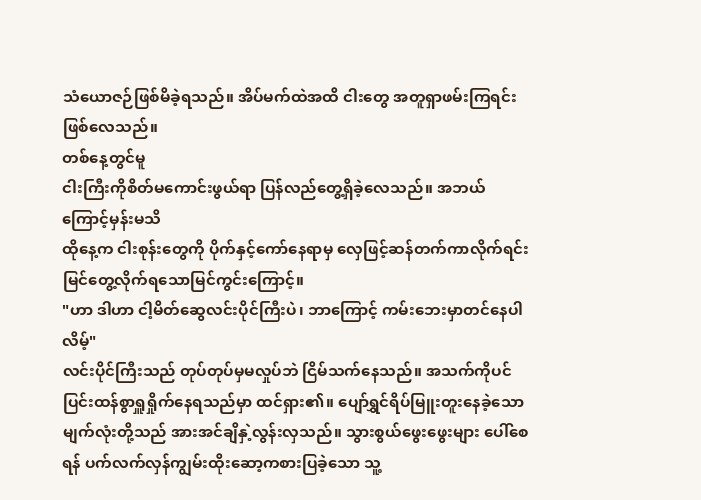သံယောဇဉ်ဖြစ်မိခဲ့ရသည်။ အိပ်မက်ထဲအထိ ငါးတွေ အတူရှာဖမ်းကြရင်း ဖြစ်လေသည်။
တစ်နေ့တွင်မူ
ငါးကြီးကိုစိတ်မကောင်းဖွယ်ရာ ပြန်လည်တွေ့ရှိခဲ့လေသည်။ အဘယ်ကြောင့်မှန်းမသိ
ထိုနေ့က ငါးစုန်းတွေကို ပိုက်နှင့်ကော်နေရာမှ လှေဖြင့်ဆန်တက်ကာလိုက်ရင်း
မြင်တွေ့လိုက်ရသောမြင်ကွင်းကြောင့်။
"ဟာ ဒါဟာ ငါ့မိတ်ဆွေလင်းပိုင်ကြီးပဲ၊ ဘာကြောင့် ကမ်းဘေးမှာတင်နေပါလိမ့်"
လင်းပိုင်ကြီးသည် တုပ်တုပ်မှမလှုပ်ဘဲ ငြိမ်သက်နေသည်။ အသက်ကိုပင် ပြင်းထန်စွာရှူရှိုက်နေရသည်မှာ ထင်ရှား၏။ ပျော်ရွှင်ရိပ်မြူးတူးနေခဲ့သော မျက်လုံးတို့သည် အားအင်ချိနှဲ့လွန်းလှသည်။ သွားစွယ်ဖွေးဖွေးများ ပေါ်စေရန် ပက်လက်လှန်ကျွမ်းထိုးဆော့ကစားပြခဲ့သော သူ့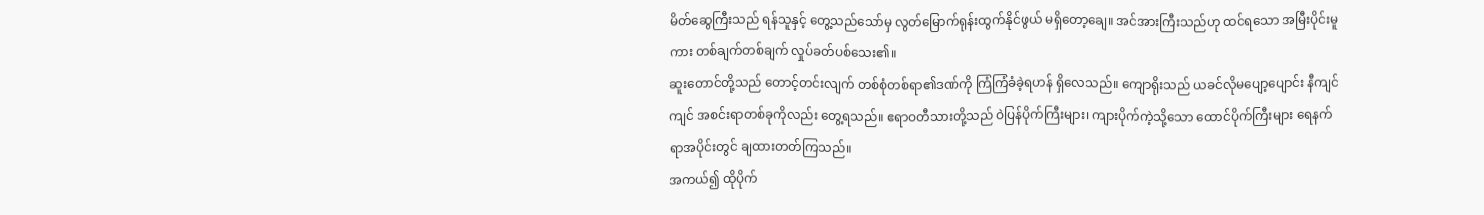မိတ်ဆွေကြီးသည် ရန်သူနှင့် တွေ့သည်သော်မှ လွတ်မြောက်ရုန်းထွက်နိုင်ဖွယ် မရှိတော့ချေ။ အင်အားကြီးသည်ဟု ထင်ရသော အမြီးပိုင်းမူကား တစ်ချက်တစ်ချက် လှုပ်ခတ်ပစ်သေး၏။
ဆူးတောင်တို့သည် တောင့်တင်းလျက် တစ်စုံတစ်ရာ၏ဒဏ်ကို ကြံကြံခံခဲ့ရဟန် ရှိလေသည်။ ကျောရိုးသည် ယခင်လိုမပျော့ပျောင်း နီကျင်ကျင် အစင်းရာတစ်ခုကိုလည်း တွေ့ရသည်။ ဧရာဝတီသားတို့သည် ဝဲပြန်ပိုက်ကြီးများ၊ ကျားပိုက်ကဲ့သို့သော ထောင်ပိုက်ကြီးများ ရေနက်ရာအပိုင်းတွင် ချထားတတ်ကြသည်။
အကယ်၍ ထိုပိုက်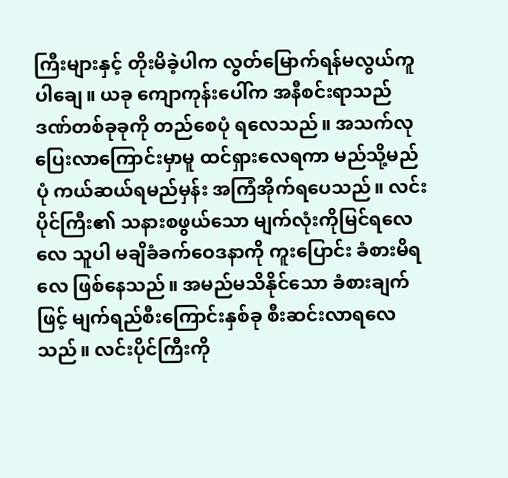ကြီးများနှင့် တိုးမိခဲ့ပါက လွတ်မြောက်ရန်မလွယ်ကူပါချေ။ ယခု ကျောကုန်းပေါ်က အနီစင်းရာသည် ဒဏ်တစ်ခုခုကို တည်စေပုံ ရလေသည်။ အသက်လုပြေးလာကြောင်းမှာမူ ထင်ရှားလေရကာ မည်သို့မည်ပုံ ကယ်ဆယ်ရမည်မှန်း အကြံအိုက်ရပေသည်။ လင်းပိုင်ကြီး၏ သနားစဖွယ်သော မျက်လုံးကိုမြင်ရလေလေ သူပါ မချိခံခက်ဝေဒနာကို ကူးပြောင်း ခံစားမိရလေ ဖြစ်နေသည်။ အမည်မသိနိုင်သော ခံစားချက်ဖြင့် မျက်ရည်စီးကြောင်းနှစ်ခု စီးဆင်းလာရလေသည်။ လင်းပိုင်ကြီးကို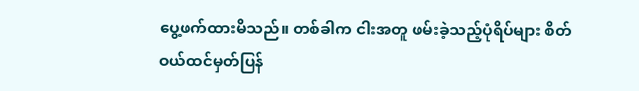ပွေ့ဖက်ထားမိသည်။ တစ်ခါက ငါးအတူ ဖမ်းခဲ့သည့်ပုံရိပ်များ စိတ်ဝယ်ထင်မှတ်ပြန်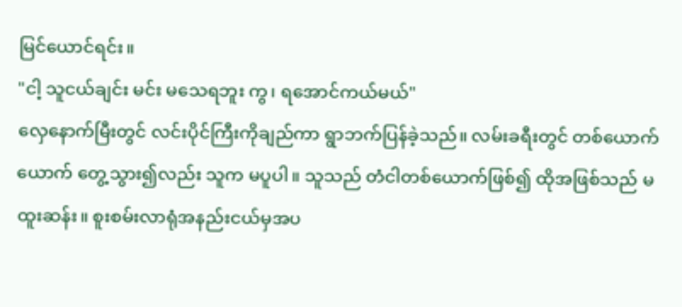မြင်ယောင်ရင်း။
"ငါ့ သူငယ်ချင်း မင်း မသေရဘူး ကွ၊ ရအောင်ကယ်မယ်"
လှေနောက်မြီးတွင် လင်းပိုင်ကြီးကိုချည်ကာ ရွာဘက်ပြန်ခဲ့သည်။ လမ်းခရီးတွင် တစ်ယောက်ယောက် တွေ့သွား၍လည်း သူက မပူပါ။ သူသည် တံငါတစ်ယောက်ဖြစ်၍ ထိုအဖြစ်သည် မထူးဆန်း။ စူးစမ်းလာရုံအနည်းငယ်မှအပ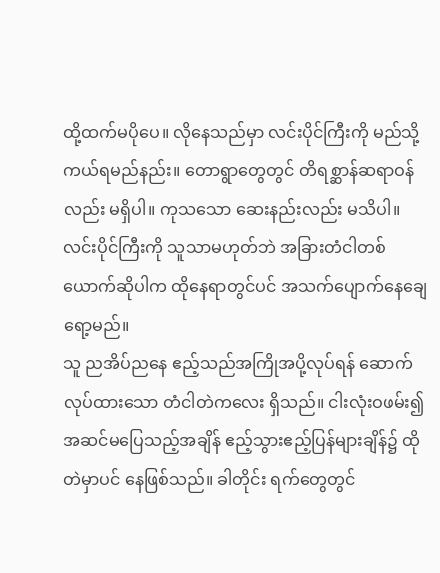ထို့ထက်မပိုပေ။ လိုနေသည်မှာ လင်းပိုင်ကြီးကို မည်သို့ကယ်ရမည်နည်း။ တောရွာတွေတွင် တိရစ္ဆာန်ဆရာဝန်လည်း မရှိပါ။ ကုသသော ဆေးနည်းလည်း မသိပါ။ လင်းပိုင်ကြီးကို သူသာမဟုတ်ဘဲ အခြားတံငါတစ်ယောက်ဆိုပါက ထိုနေရာတွင်ပင် အသက်ပျောက်နေချေရော့မည်။
သူ ညအိပ်ညနေ ဧည့်သည်အကြိုအပို့လုပ်ရန် ဆောက်လုပ်ထားသော တံငါတဲကလေး ရှိသည်။ ငါးလုံးဝဖမ်း၍ အဆင်မပြေသည့်အချိန် ဧည့်သွားဧည့်ပြန်များချိန်၌ ထိုတဲမှာပင် နေဖြစ်သည်။ ခါတိုင်း ရက်တွေတွင်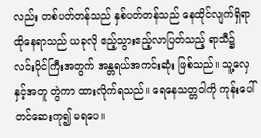လည်း တစ်ပတ်တန်သည် နှစ်ပတ်တန်သည် နေထိုင်လျက်ရှိရာ ထိုနေရာသည် ယခုလို ဧည့်သွားဧည့်လာပြတ်သည့် ရာသီ၌ လင်းပိုင်ကြီးအတွက် အန္တရယ်အကင်းဆုံး ဖြစ်သည်။ သူ့လှေနှင့်အတူ တွဲကာ ထားလိုက်ရသည်။ ရေနေသတ္တဝါကို ကုန်းပေါ်တင်ဆေးကု၍ မရပေ။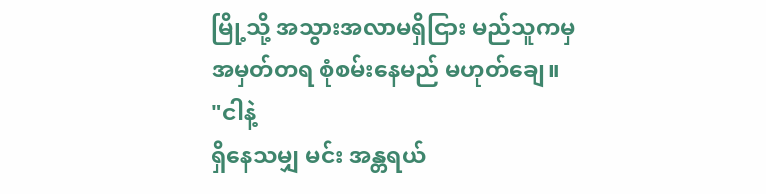မြို့သို့ အသွားအလာမရှိငြား မည်သူကမှ အမှတ်တရ စုံစမ်းနေမည် မဟုတ်ချေ။
"ငါနဲ့
ရှိနေသမျှ မင်း အန္တရယ်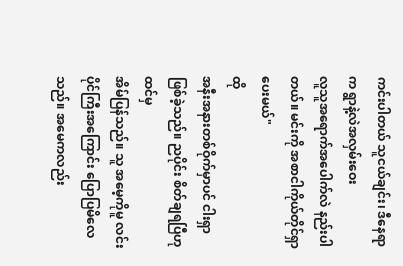ကင်းပါတယ် သူငယ်ချင်း၊ ဒီနေရာက ရွာနဲ့လဲအလှမ်းဝေး
လူသူအရောက်အပေါက်လဲ နည်းပါတယ်။ မင်းကို အစာငါကိုယ်တိုင်ရှာပေးမယ်"
ထို
အနီးအနားတစ်ဝိုက်မှာပင် ငါးရှာဖြစ်ခဲ့သည်။ ညပိုင်း စိတ်ချရပြီဟုထင်မှ
အိမ်ပြန်သည်။ သူ အမေ့ကိုမူ လင်းပိုင်ကြီးအကြောင်း ပြောပြမိလေသည်။ အမေကလည်း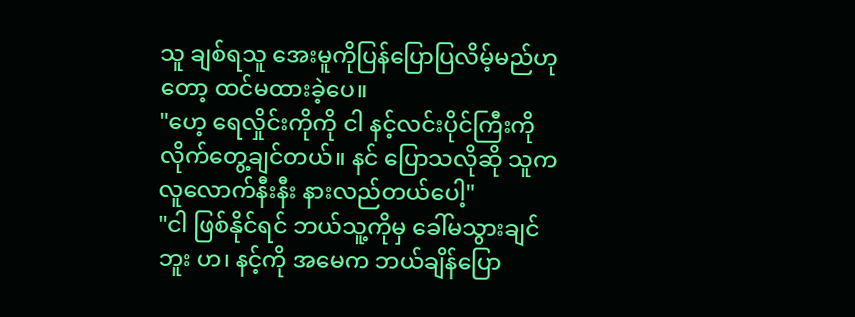သူ ချစ်ရသူ အေးမူကိုပြန်ပြောပြလိမ့်မည်ဟုတော့ ထင်မထားခဲ့ပေ။
"ဟေ့ ရေလှိုင်းကိုကို ငါ နင့်လင်းပိုင်ကြီးကို လိုက်တွေ့ချင်တယ်။ နင် ပြောသလိုဆို သူက လူလောက်နီးနီး နားလည်တယ်ပေါ့"
"ငါ ဖြစ်နိုင်ရင် ဘယ်သူ့ကိုမှ ခေါ်မသွားချင်ဘူး ဟ၊ နင့်ကို အမေက ဘယ်ချိန်ပြော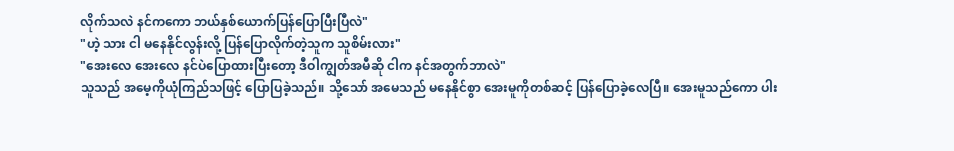လိုက်သလဲ နင်ကကော ဘယ်နှစ်ယောက်ပြန်ပြောပြီးပြီလဲ"
"ဟဲ့ သား ငါ မနေနိုင်လွန်းလို့ ပြန်ပြောလိုက်တဲ့သူက သူစိမ်းလား"
"အေးလေ အေးလေ နင်ပဲပြောထားပြီးတော့ ဒီဝါကျွတ်အမီဆို ငါက နင်အတွက်ဘာလဲ"
သူသည် အမေ့ကိုယုံကြည်သဖြင့် ပြောပြခဲ့သည်။ သို့သော် အမေသည် မနေနိုင်စွာ အေးမူကိုတစ်ဆင့် ပြန်ပြောခဲ့လေပြီ။ အေးမူသည်ကော ပါး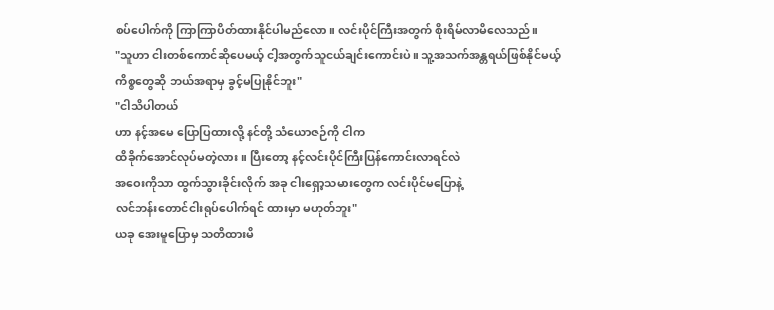စပ်ပေါက်ကို ကြာကြာပိတ်ထားနိုင်ပါမည်လော။ လင်းပိုင်ကြီးအတွက် စိုးရိမ်လာမိလေသည်။
"သူဟာ ငါးတစ်ကောင်ဆိုပေမယ့် ငါ့အတွက်သူငယ်ချင်းကောင်းပဲ။ သူ့အသက်အန္တရယ်ဖြစ်နိုင်မယ့် ကိစ္စတွေဆို ဘယ်အရာမှ ခွင့်မပြုနိုင်ဘူး"
"ငါသိပါတယ်
ဟာ နင့်အမေ ပြောပြထားလို့ နင်တို့ သံယောဇဉ်ကို ငါက
ထိခိုက်အောင်လုပ်မတဲ့လား။ ပြီးတော့ နင့်လင်းပိုင်ကြီးပြန်ကောင်းလာရင်လဲ
အဝေးကိုသာ ထွက်သွားခိုင်းလိုက် အခု ငါးရှော့သမားတွေက လင်းပိုင်မပြောနဲ့
လင်ဘန်းတောင်ငါးရုပ်ပေါက်ရင် ထားမှာ မဟုတ်ဘူး"
ယခု အေးမူပြောမှ သတိထားမိ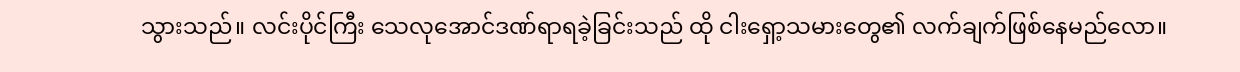သွားသည်။ လင်းပိုင်ကြီး သေလုအောင်ဒဏ်ရာရခဲ့ခြင်းသည် ထို ငါးရှော့သမားတွေ၏ လက်ချက်ဖြစ်နေမည်လော။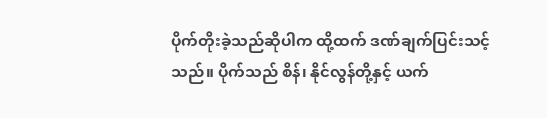ပိုက်တိုးခဲ့သည်ဆိုပါက ထို့ထက် ဒဏ်ချက်ပြင်းသင့်သည်။ ပိုက်သည် စိန်၊ နိုင်လွန်တို့နှင့် ယက်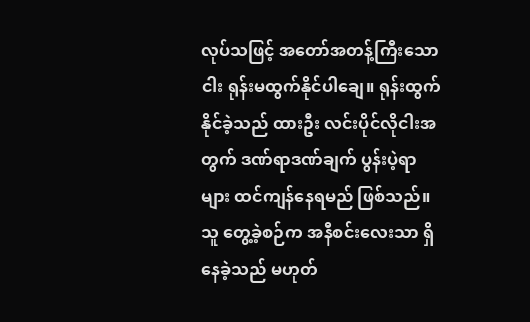လုပ်သဖြင့် အတော်အတန့်ကြီးသော ငါး ရုန်းမထွက်နိုင်ပါချေ။ ရုန်းထွက်နိုင်ခဲ့သည် ထားဦး လင်းပိုင်လိုငါးအတွက် ဒဏ်ရာဒဏ်ချက် ပွန်းပဲ့ရာများ ထင်ကျန်နေရမည် ဖြစ်သည်။ သူ တွေ့ခဲ့စဉ်က အနီစင်းလေးသာ ရှိနေခဲ့သည် မဟုတ်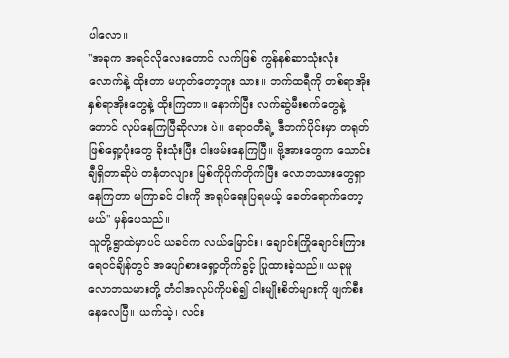ပါလော။
"အခုက အရင်လိုလေးတောင် လက်ဖြစ် ကွန်နစ်ဆာသုံးလုံးလောက်နဲ့ ထိုးတာ မဟုတ်တော့ဘူး သား။ ဘက်ထရီကို တစ်ရာအိုး နှစ်ရာအိုးတွေနဲ့ ထိုးကြတာ။ နောက်ပြီး လက်ဆွဲမီးစက်တွေနဲ့တောင် လုပ်နေကြပြီဆိုလား ပဲ။ ဧရာဝတီရဲ့ ဒီဘက်ပိုင်းမှာ တရုတ်ဖြစ်ရှော့ပုံးတွေ ခိုးသုံးပြီး ငါးဖမ်းနေကြပြီ။ ဗို့အားတွေက သောင်းချီရှိတာဆိုပဲ တနံတလျား မြစ်ကိုပိုက်တိုက်ပြီး လောဘသားတွေရှာနေကြတာ မကြာခင် ငါးကို အရုပ်ရေးပြရမယ့် ခေတ်ရောက်တော့မယ်" မှန်ပေသည်။
သူတို့ရွာထဲမှာပင် ယခင်က လယ်မြောင်း၊ ချောင်းကြိုချောင်းကြား ရေဝင်ချိန်တွင် အပျော်စားရှော့တိုက်ခွင့် ပြုထားခဲ့သည်။ ယခုမူ လောဘသမားတို့ တံငါအလုပ်ကိုပစ်၍ ငါးမျိုးစိတ်များကို ဖျက်စီးနေလေပြီ။ ယက်သဲ့၊ လင်း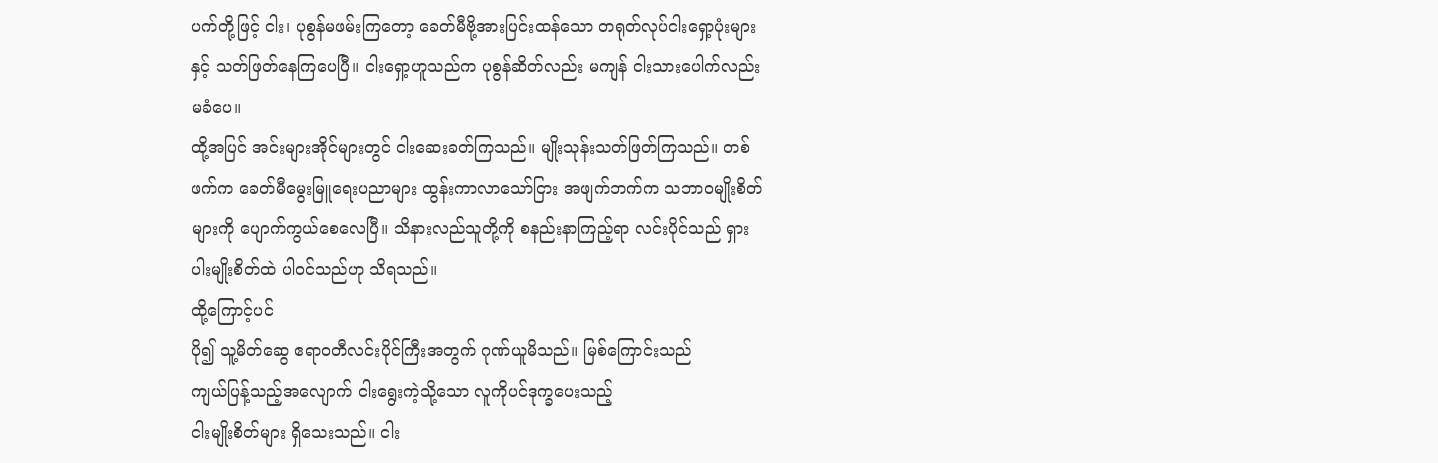ပက်တို့ဖြင့် ငါး၊ ပုစွန်မဖမ်းကြတော့ ခေတ်မီဗို့အားပြင်းထန်သော တရုတ်လုပ်ငါးရှော့ပုံးများနှင့် သတ်ဖြတ်နေကြပေပြီ။ ငါးရှော့ဟူသည်က ပုစွန်ဆိတ်လည်း မကျန် ငါးသားပေါက်လည်း မခံပေ။
ထို့အပြင် အင်းများအိုင်များတွင် ငါးဆေးခတ်ကြသည်။ မျိုးသုန်းသတ်ဖြတ်ကြသည်။ တစ်ဖက်က ခေတ်မီမွေးမြူရေးပညာများ ထွန်းကာလာသော်ငြား အဖျက်ဘက်က သဘာဝမျိုးစိတ်များကို ပျောက်ကွယ်စေလေပြီ။ သိနားလည်သူတို့ကို စနည်းနာကြည့်ရာ လင်းပိုင်သည် ရှားပါးမျိုးစိတ်ထဲ ပါဝင်သည်ဟု သိရသည်။
ထို့ကြောင့်ပင်
ပို၍ သူ့မိတ်ဆွေ ဧရာဝတီလင်းပိုင်ကြီးအတွက် ဂုဏ်ယူမိသည်။ မြစ်ကြောင်းသည်
ကျယ်ပြန့်သည့်အလျောက် ငါးရွေးကဲ့သို့သော လူကိုပင်ဒုက္ခပေးသည့်
ငါးမျိုးစိတ်များ ရှိသေးသည်။ ငါး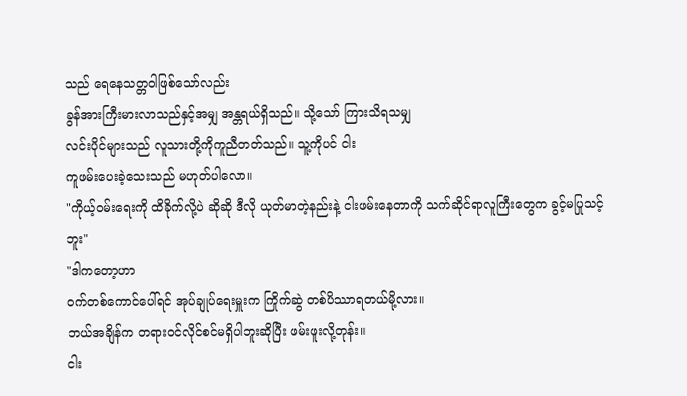သည် ရေနေသတ္တဝါဖြစ်သော်လည်း
ခွန်အားကြီးမားလာသည်နှင့်အမျှ အန္တရယ်ရှိသည်။ သို့သော် ကြားသိရသမျှ
လင်းပိုင်များသည် လူသားတို့ကိုကူညီတတ်သည်။ သူ့ကိုပင် ငါး
ကူဖမ်းပေးခဲ့သေးသည် မဟုတ်ပါလော။
"ကိုယ့်ဝမ်းရေးကို ထိခိုက်လို့ပဲ ဆိုဆို ဒီလို ယုတ်မာတဲ့နည်းနဲ့ ငါးဖမ်းနေတာကို သက်ဆိုင်ရာလူကြီးတွေက ခွင့်မပြုသင့်ဘူး"
"ဒါကတော့ဟာ
ဝက်တစ်ကောင်ပေါ်ရင် အုပ်ချုပ်ရေးမှူးက ကြိုက်ဆွဲ တစ်ပိဿာရတယ်မို့လား။
ဘယ်အချိန်က တရားဝင်လိုင်စင်မရှိပါဘူးဆိုပြီး ဖမ်းဖူးလို့တုန်း။
ငါး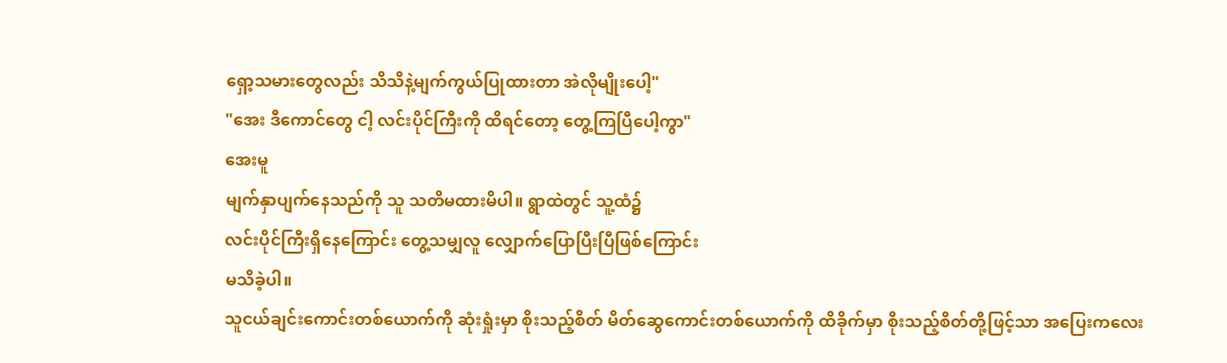ရှော့သမားတွေလည်း သိသိနဲ့မျက်ကွယ်ပြုထားတာ အဲလိုမျိုးပေါ့"
"အေး ဒီကောင်တွေ ငါ့ လင်းပိုင်ကြီးကို ထိရင်တော့ တွေ့ကြပြီပေါ့ကွာ"
အေးမူ
မျက်နှာပျက်နေသည်ကို သူ သတိမထားမိပါ။ ရွာထဲတွင် သူ့ထံ၌
လင်းပိုင်ကြီးရှိနေကြောင်း တွေ့သမျှလူ လျှောက်ပြောပြီးပြီဖြစ်ကြောင်း
မသိခဲ့ပါ။
သူငယ်ချင်းကောင်းတစ်ယောက်ကို ဆုံးရှုံးမှာ စိုးသည့်စိတ် မိတ်ဆွေကောင်းတစ်ယောက်ကို ထိခိုက်မှာ စိုးသည့်စိတ်တို့ဖြင့်သာ အပြေးကလေး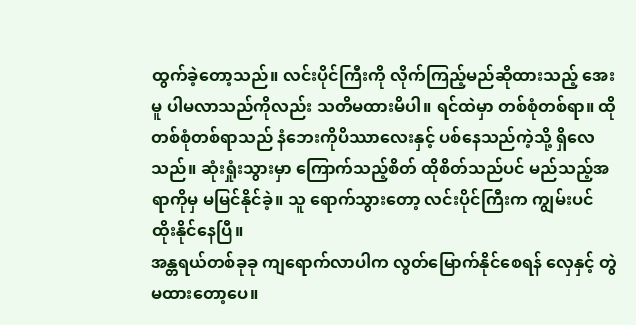ထွက်ခဲ့တော့သည်။ လင်းပိုင်ကြီးကို လိုက်ကြည့်မည်ဆိုထားသည့် အေးမူ ပါမလာသည်ကိုလည်း သတိမထားမိပါ။ ရင်ထဲမှာ တစ်စုံတစ်ရာ။ ထို တစ်စုံတစ်ရာသည် နံဘေးကိုပိဿာလေးနှင့် ပစ်နေသည်ကဲ့သို့ ရှိလေသည်။ ဆုံးရှုံးသွားမှာ ကြောက်သည့်စိတ် ထိုစိတ်သည်ပင် မည်သည့်အရာကိုမှ မမြင်နိုင်ခဲ့။ သူ ရောက်သွားတော့ လင်းပိုင်ကြီးက ကျွမ်းပင် ထိုးနိုင်နေပြီ။
အန္တရယ်တစ်ခုခု ကျရောက်လာပါက လွတ်မြောက်နိုင်စေရန် လှေနှင့် တွဲမထားတော့ပေ။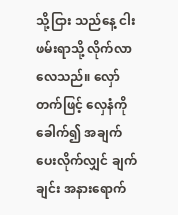သို့ငြား သည်နေ့ ငါးဖမ်းရာသို့ လိုက်လာလေသည်။ လှော်တက်ဖြင့် လှေနံကိုခေါက်၍ အချက်ပေးလိုက်လျှင် ချက်ချင်း အနားရောက်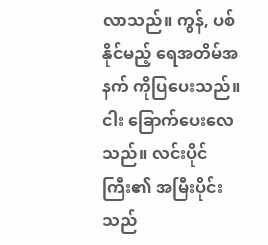လာသည်။ ကွန်, ပစ်နိုင်မည့် ရေအတိမ်အနက် ကိုပြပေးသည်။ ငါး ခြောက်ပေးလေသည်။ လင်းပိုင်ကြီး၏ အမြီးပိုင်းသည်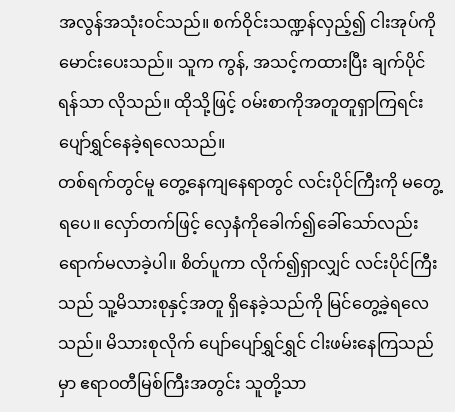အလွန်အသုံးဝင်သည်။ စက်ဝိုင်းသဏ္ဍန်လှည့်၍ ငါးအုပ်ကိုမောင်းပေးသည်။ သူက ကွန်, အသင့်ကထားပြီး ချက်ပိုင်ရန်သာ လိုသည်။ ထိုသို့ဖြင့် ဝမ်းစာကိုအတူတူရှာကြရင်း ပျော်ရွှင်နေခဲ့ရလေသည်။
တစ်ရက်တွင်မူ တွေ့နေကျနေရာတွင် လင်းပိုင်ကြီးကို မတွေ့ရပေ။ လှော်တက်ဖြင့် လှေနံကိုခေါက်၍ခေါ်သော်လည်း ရောက်မလာခဲ့ပါ။ စိတ်ပူကာ လိုက်၍ရှာလျှင် လင်းပိုင်ကြီးသည် သူ့မိသားစုနှင့်အတူ ရှိနေခဲ့သည်ကို မြင်တွေ့ခဲ့ရလေသည်။ မိသားစုလိုက် ပျော်ပျော်ရွှင်ရွှင် ငါးဖမ်းနေကြသည်မှာ ဧရာဝတီမြစ်ကြီးအတွင်း သူတို့သာ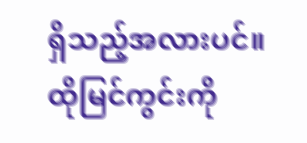ရှိသည့်အလားပင်။ ထိုမြင်ကွင်းကို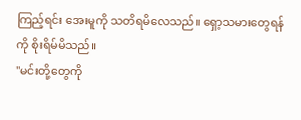ကြည့်ရင်း အေးမူကို သတိရမိလေသည်။ ရှော့သမားတွေရန်ကို စိုးရိမ်မိသည်။
"မင်းတို့တွေကို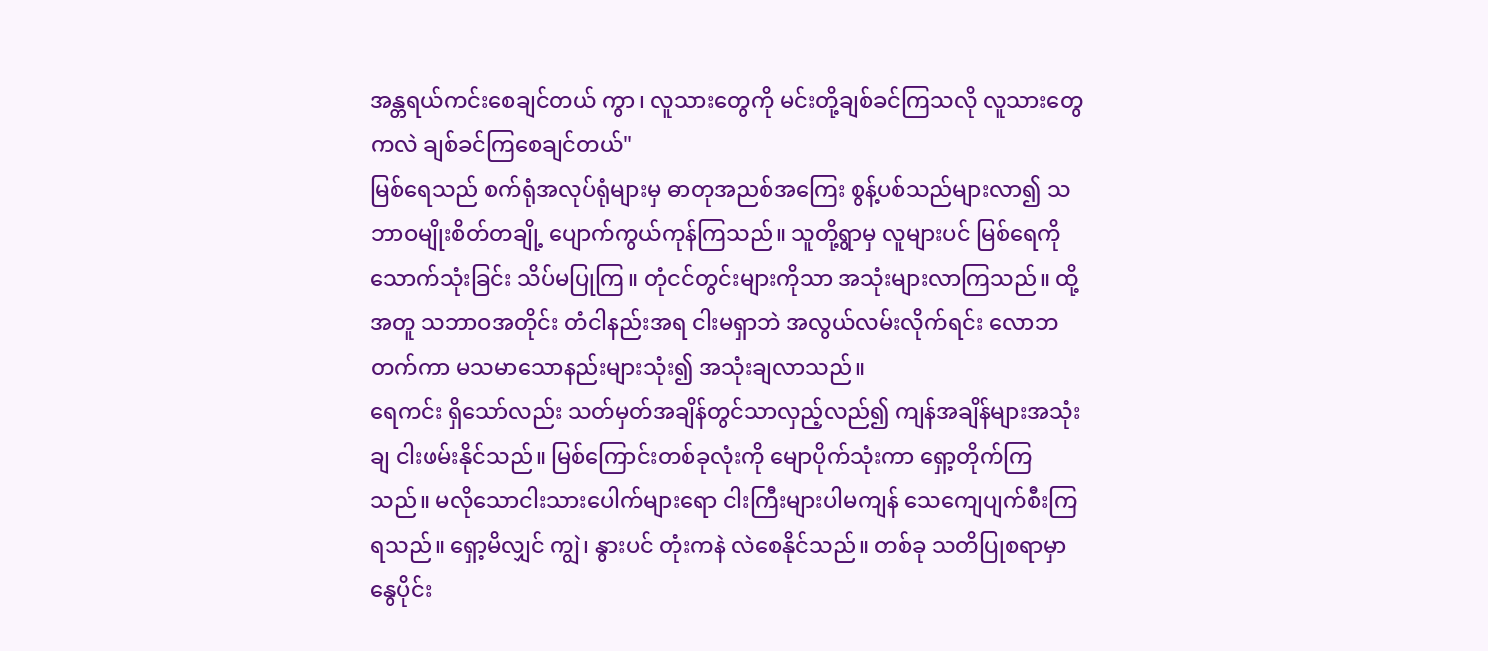အန္တရယ်ကင်းစေချင်တယ် ကွာ၊ လူသားတွေကို မင်းတို့ချစ်ခင်ကြသလို လူသားတွေကလဲ ချစ်ခင်ကြစေချင်တယ်"
မြစ်ရေသည် စက်ရုံအလုပ်ရုံများမှ ဓာတုအညစ်အကြေး စွန့်ပစ်သည်များလာ၍ သဘာဝမျိုးစိတ်တချို့ ပျောက်ကွယ်ကုန်ကြသည်။ သူတို့ရွာမှ လူများပင် မြစ်ရေကိုသောက်သုံးခြင်း သိပ်မပြုကြ။ တုံငင်တွင်းများကိုသာ အသုံးများလာကြသည်။ ထို့အတူ သဘာဝအတိုင်း တံငါနည်းအရ ငါးမရှာဘဲ အလွယ်လမ်းလိုက်ရင်း လောဘတက်ကာ မသမာသောနည်းများသုံး၍ အသုံးချလာသည်။
ရေကင်း ရှိသော်လည်း သတ်မှတ်အချိန်တွင်သာလှည့်လည်၍ ကျန်အချိန်များအသုံးချ ငါးဖမ်းနိုင်သည်။ မြစ်ကြောင်းတစ်ခုလုံးကို မျောပိုက်သုံးကာ ရှော့တိုက်ကြသည်။ မလိုသောငါးသားပေါက်များရော ငါးကြီးများပါမကျန် သေကျေပျက်စီးကြရသည်။ ရှော့မိလျှင် ကျွဲ၊ နွားပင် တုံးကနဲ လဲစေနိုင်သည်။ တစ်ခု သတိပြုစရာမှာ နွေပိုင်း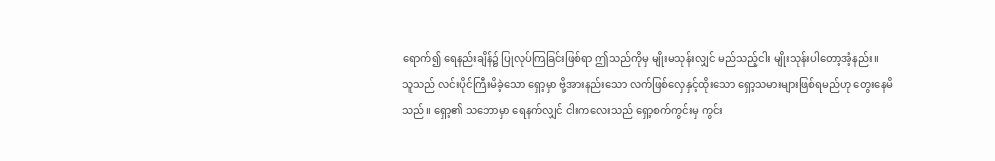ရောက်၍ ရေနည်းချိန်၌ ပြုလုပ်ကြခြင်းဖြစ်ရာ ဤသည်ကိုမှ မျိုးမသုန်းလျှင် မည်သည့်ငါး မျိုးသုန်းပါတော့အံ့နည်း။
သူသည် လင်းပိုင်ကြီးမိခဲ့သော ရှော့မှာ ဗို့အားနည်းသော လက်ဖြစ်လှေနှင့်ထိုးသော ရှော့သမားများဖြစ်ရမည်ဟု တွေးနေမိသည်။ ရှော့၏ သဘောမှာ ရေနက်လျှင် ငါးကလေးသည် ရှော့စက်ကွင်းမှ ကွင်း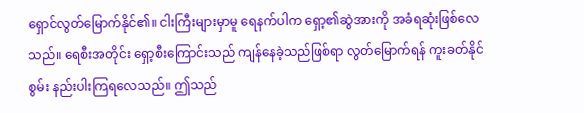ရှောင်လွတ်မြောက်နိုင်၏။ ငါးကြီးများမှာမူ ရေနက်ပါက ရှော့၏ဆွဲအားကို အခံရဆုံးဖြစ်လေသည်။ ရေစီးအတိုင်း ရှော့စီးကြောင်းသည် ကျန်နေခဲ့သည်ဖြစ်ရာ လွတ်မြောက်ရန် ကူးခတ်နိုင်စွမ်း နည်းပါးကြရလေသည်။ ဤသည်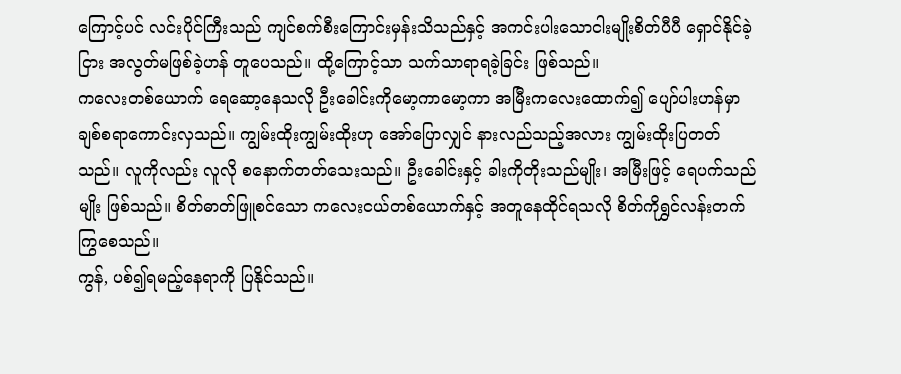ကြောင့်ပင် လင်းပိုင်ကြီးသည် ကျင်စက်စီးကြောင်းမှန်းသိသည်နှင့် အကင်းပါးသောငါးမျိုးစိတ်ပီပီ ရှောင်နိုင်ခဲ့ငြား အလွတ်မဖြစ်ခဲ့ဟန် တူပေသည်။ ထို့ကြောင့်သာ သက်သာရာရခဲ့ခြင်း ဖြစ်သည်။
ကလေးတစ်ယောက် ရေဆော့နေသလို ဦးခေါင်းကိုမော့ကာမော့ကာ အမြီးကလေးထောက်၍ ပျော်ပါးဟန်မှာ ချစ်စရာကောင်းလှသည်။ ကျွမ်းထိုးကျွမ်းထိုးဟု အော်ပြောလျှင် နားလည်သည့်အလား ကျွမ်းထိုးပြတတ်သည်။ လူကိုလည်း လူလို စနောက်တတ်သေးသည်။ ဦးခေါင်းနှင့် ခါးကိုတိုးသည်မျိုး၊ အမြီးဖြင့် ရေပက်သည်မျိုး ဖြစ်သည်။ စိတ်ဓာတ်ဖြူစင်သော ကလေးငယ်တစ်ယောက်နှင့် အတူနေထိုင်ရသလို စိတ်ကိုရွှင်လန်းတက်ကြွစေသည်။
ကွန်, ပစ်၍ရမည့်နေရာကို ပြနိုင်သည်။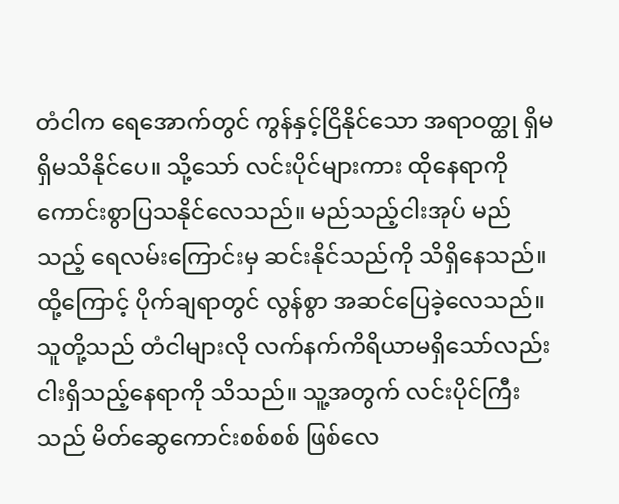တံငါက ရေအောက်တွင် ကွန်နှင့်ငြိနိုင်သော အရာဝတ္ထု ရှိမရှိမသိနိုင်ပေ။ သို့သော် လင်းပိုင်များကား ထိုနေရာကို ကောင်းစွာပြသနိုင်လေသည်။ မည်သည့်ငါးအုပ် မည်သည့် ရေလမ်းကြောင်းမှ ဆင်းနိုင်သည်ကို သိရှိနေသည်။ ထို့ကြောင့် ပိုက်ချရာတွင် လွန်စွာ အဆင်ပြေခဲ့လေသည်။ သူတို့သည် တံငါများလို လက်နက်ကိရိယာမရှိသော်လည်း ငါးရှိသည့်နေရာကို သိသည်။ သူ့အတွက် လင်းပိုင်ကြီးသည် မိတ်ဆွေကောင်းစစ်စစ် ဖြစ်လေ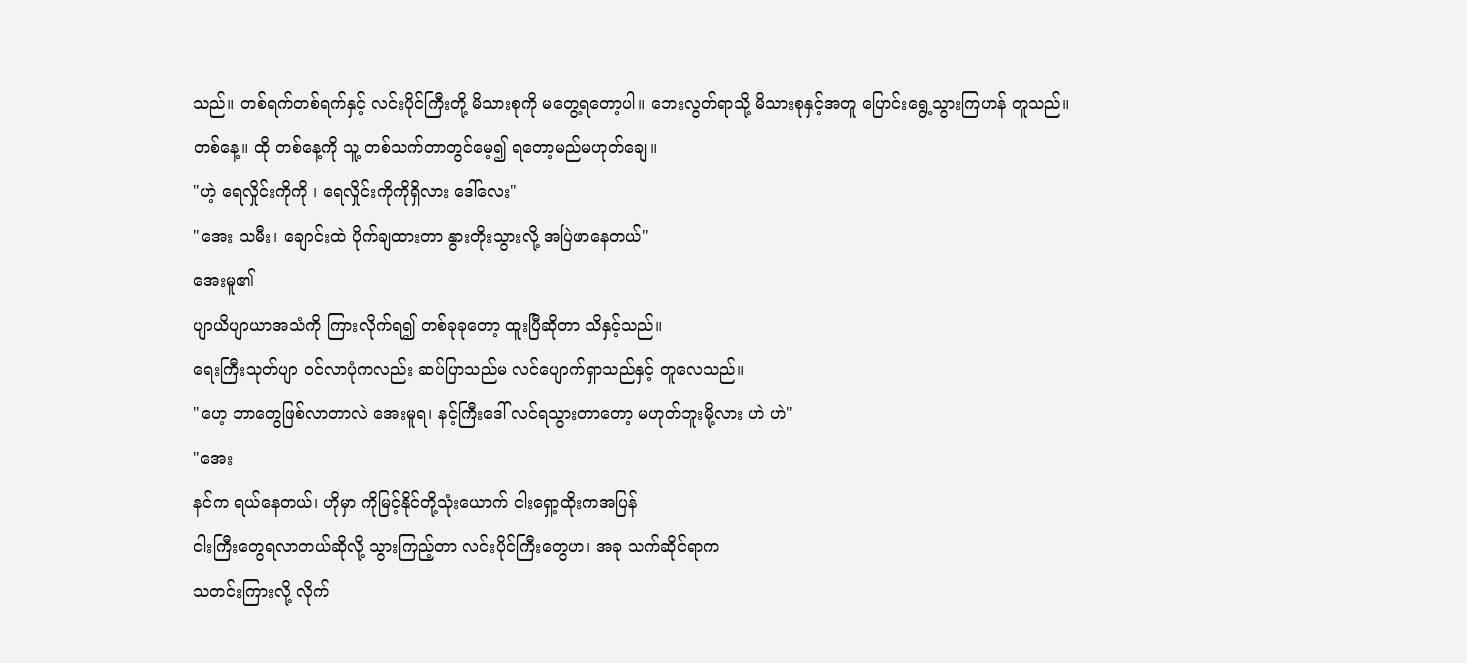သည်။ တစ်ရက်တစ်ရက်နှင့် လင်းပိုင်ကြီးတို့ မိသားစုကို မတွေ့ရတော့ပါ။ ဘေးလွတ်ရာသို့ မိသားစုနှင့်အတူ ပြောင်းရွေ့သွားကြဟန် တူသည်။
တစ်နေ့။ ထို တစ်နေ့ကို သူ့ တစ်သက်တာတွင်မေ့၍ ရတော့မည်မဟုတ်ချေ။
"ဟဲ့ ရေလှိုင်းကိုကို ၊ ရေလှိုင်းကိုကိုရှိလား ဒေါ်လေး"
"အေး သမီး၊ ချောင်းထဲ ပိုက်ချထားတာ နွားတိုးသွားလို့ အပြဲဖာနေတယ်"
အေးမူ၏
ပျာယိပျာယာအသံကို ကြားလိုက်ရ၍ တစ်ခုခုတော့ ထူးပြီဆိုတာ သိနှင့်သည်။
ရေးကြီးသုတ်ပျာ ဝင်လာပုံကလည်း ဆပ်ပြာသည်မ လင်ပျောက်ရှာသည်နှင့် တူလေသည်။
"ဟေ့ ဘာတွေဖြစ်လာတာလဲ အေးမူရ၊ နင့်ကြီးဒေါ် လင်ရသွားတာတော့ မဟုတ်ဘူးမို့လား ဟဲ ဟဲ"
"အေး
နင်က ရယ်နေတယ်၊ ဟိုမှာ ကိုမြင့်နိုင်တို့သုံးယောက် ငါးရှော့ထိုးကအပြန်
ငါးကြီးတွေရလာတယ်ဆိုလို့ သွားကြည့်တာ လင်းပိုင်ကြီးတွေဟ၊ အခု သက်ဆိုင်ရာက
သတင်းကြားလို့ လိုက်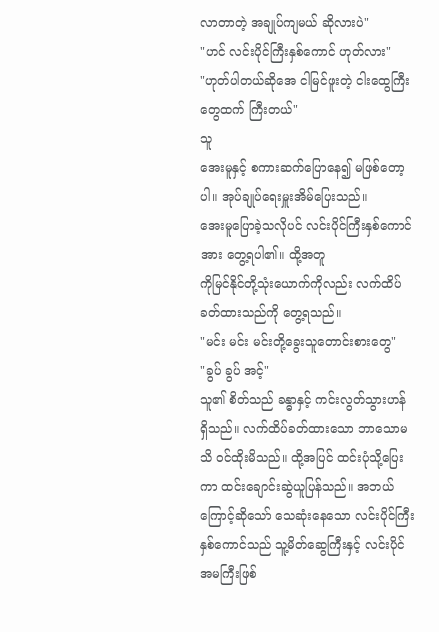လာတာတဲ့ အချုပ်ကျမယ် ဆိုလားပဲ"
"ဟင် လင်းပိုင်ကြီးနှစ်ကောင် ဟုတ်လား"
"ဟုတ်ပါတယ်ဆိုအေ ငါမြင်ဖူးတဲ့ ငါးထွေကြီးတွေထက် ကြီးတယ်"
သူ
အေးမူနှင့် စကားဆက်ပြောနေ၍ မဖြစ်တော့ပါ။ အုပ်ချုပ်ရေးမှူးအိမ်ပြေးသည်။
အေးမူပြောခဲ့သလိုပင် လင်းပိုင်ကြီးနှစ်ကောင်အား တွေ့ရပါ၏။ ထို့အတူ
ကိုမြင်နိုင်တို့သုံးယောက်ကိုလည်း လက်ထိပ်ခတ်ထားသည်ကို တွေ့ရသည်။
"မင်း မင်း မင်းတို့ခွေးသူတောင်းစားတွေ"
"ခွပ် ခွပ် အင့်"
သူ၏ စိတ်သည် ခန္ဓာနှင့် ကင်းလွတ်သွားဟန် ရှိသည်။ လက်ထိပ်ခတ်ထားသော ဘာသောမသိ ဝင်ထိုးမိသည်။ ထို့အပြင် ထင်းပုံသို့ပြေးကာ ထင်းချောင်းဆွဲယူပြန်သည်။ အဘယ်ကြောင့်ဆိုသော် သေဆုံးနေသော လင်းပိုင်ကြီးနှစ်ကောင်သည် သူ့မိတ်ဆွေကြီးနှင့် လင်းပိုင်အမကြီးဖြစ်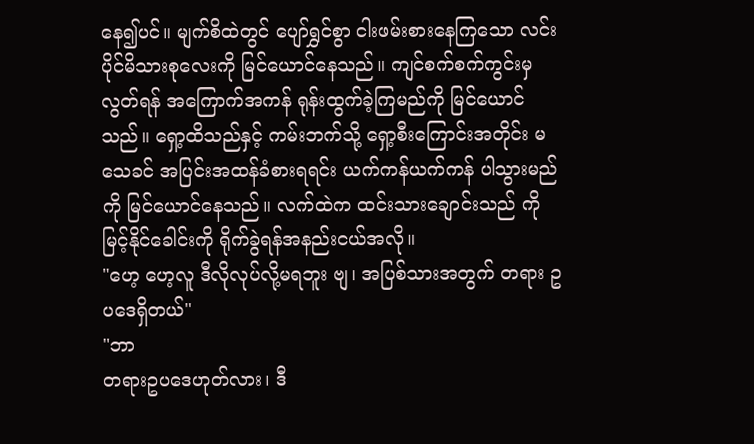နေ၍ပင်။ မျက်စိထဲတွင် ပျော်ရွှင်စွာ ငါးဖမ်းစားနေကြသော လင်းပိုင်မိသားစုလေးကို မြင်ယောင်နေသည်။ ကျင်စက်စက်ကွင်းမှလွတ်ရန် အကြောက်အကန် ရုန်းထွက်ခဲ့ကြမည်ကို မြင်ယောင်သည်။ ရှော့ထိသည်နှင့် ကမ်းဘက်သို့ ရှော့စီးကြောင်းအတိုင်း မသေခင် အပြင်းအထန်ခံစားရရင်း ယက်ကန်ယက်ကန် ပါသွားမည်ကို မြင်ယောင်နေသည်။ လက်ထဲက ထင်းသားချောင်းသည် ကိုမြင့်နိုင်ခေါင်းကို ရိုက်ခွဲရန်အနည်းငယ်အလို။
"ဟေ့ ဟေ့လူ ဒီလိုလုပ်လို့မရဘူး ဗျ၊ အပြစ်သားအတွက် တရား ဥပဒေရှိတယ်"
"ဘာ
တရားဥပဒေဟုတ်လား၊ ဒီ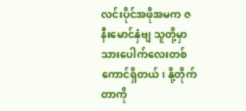လင်းပိုင်အဖိုအမက ဇနီးမောင်နှံဗျ သူတို့မှာ
သားပေါက်လေးတစ်ကောင်ရှိတယ်၊ နို့တိုက်တာကို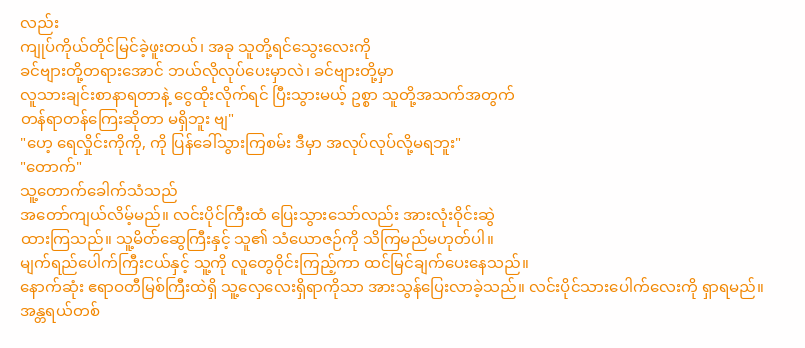လည်း
ကျုပ်ကိုယ်တိုင်မြင်ခဲ့ဖူးတယ်၊ အခု သူတို့ရင်သွေးလေးကို
ခင်ဗျားတို့တရားအောင် ဘယ်လိုလုပ်ပေးမှာလဲ၊ ခင်ဗျားတို့မှာ
လူသားချင်းစာနာရတာနဲ့ ငွေထိုးလိုက်ရင် ပြီးသွားမယ့် ဥစ္စာ သူတို့အသက်အတွက်
တန်ရာတန်ကြေးဆိုတာ မရှိဘူး ဗျ"
"ဟေ့ ရေလှိုင်းကိုကို, ကို ပြန်ခေါ်သွားကြစမ်း ဒီမှာ အလုပ်လုပ်လို့မရဘူး"
"တောက်"
သူ့တောက်ခေါက်သံသည်
အတော်ကျယ်လိမ့်မည်။ လင်းပိုင်ကြီးထံ ပြေးသွားသော်လည်း အားလုံးဝိုင်းဆွဲ
ထားကြသည်။ သူ့မိတ်ဆွေကြီးနှင့် သူ၏ သံယောဇဉ်ကို သိကြမည်မဟုတ်ပါ။
မျက်ရည်ပေါက်ကြီးငယ်နှင့် သူ့ကို လူတွေဝိုင်းကြည့်ကာ ထင်မြင်ချက်ပေးနေသည်။
နောက်ဆုံး ဧရာဝတီမြစ်ကြီးထဲရှိ သူ့လှေလေးရှိရာကိုသာ အားသွန်ပြေးလာခဲ့သည်။ လင်းပိုင်သားပေါက်လေးကို ရှာရမည်။ အန္တရယ်တစ်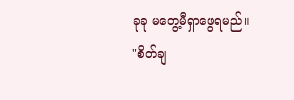ခုခု မတွေ့မီရှာဖွေရမည်။
"စိတ်ချ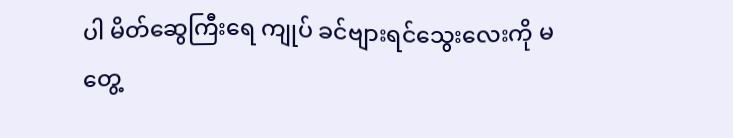ပါ မိတ်ဆွေကြီးရေ ကျုပ် ခင်ဗျားရင်သွေးလေးကို မတွေ့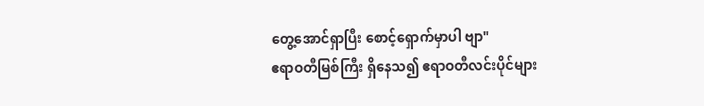တွေ့အောင်ရှာပြီး စောင့်ရှောက်မှာပါ ဗျာ"
ဧရာဝတီမြစ်ကြီး ရှိနေသ၍ ဧရာဝတီလင်းပိုင်များ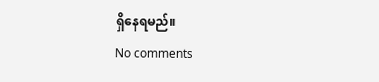ရှိနေရမည်။
No comments